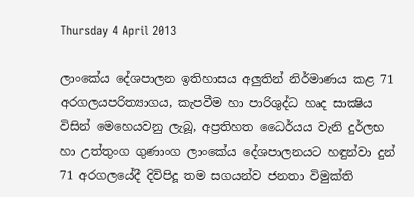Thursday 4 April 2013

ලාංකේය දේශපාලන ඉතිහාසය අලුතින් නිර්මාණය කළ 71 අරගලයපරිත්‍යාගය, කැපවීම හා පාරිශුද්ධ හෘද සාක්‍ෂිය විසින් මෙහෙයවනු ලැබූ, අප්‍රතිහත ධෛර්යය වැනි දුර්ලභ හා උත්තුංග ගුණාංග ලාංකේය දේශපාලනයට හඳුන්වා දුන් 71 අරගලයේදී දිවිපිදූ තම සගයන්ව ජනතා විමුක්‌ති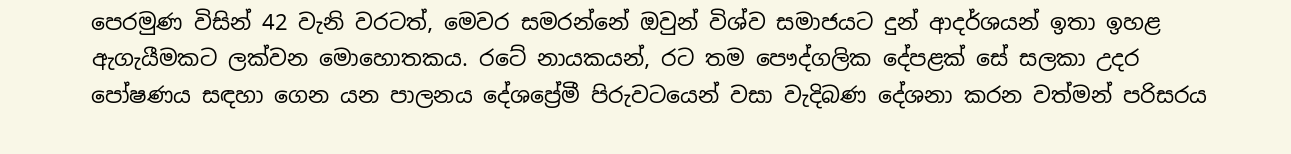පෙරමුණ විසින් 42 වැනි වරටත්, මෙවර සමරන්නේ ඔවුන් විශ්ව සමාජයට දුන් ආදර්ශයන් ඉතා ඉහළ ඇගැයීමකට ලක්‌වන මොහොතකය. රටේ නායකයන්, රට තම පෞද්ගලික දේපළක්‌ සේ සලකා උදර පෝෂණය සඳහා ගෙන යන පාලනය දේශප්‍රේමී පිරුවටයෙන් වසා වැදිබණ දේශනා කරන වත්මන් පරිසරය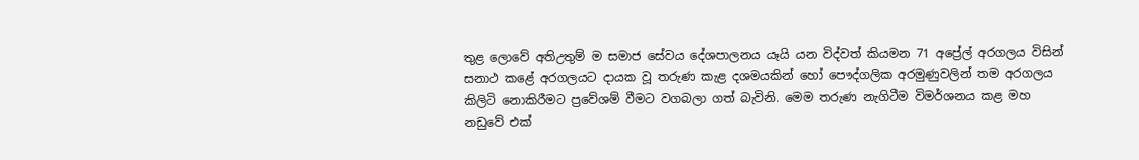තුළ ලොවේ අතිඋතුම් ම සමාජ සේවය දේශපාලනය යෑයි යන විද්වත් කියමන 71 අප්‍රේල් අරගලය විසින් සනාථ කළේ අරගලයට දායක වූ තරුණ කැළ දශමයකින් හෝ පෞද්ගලික අරමුණුවලින් තම අරගලය කිලිටි නොකිරීමට ප්‍රවේශම් වීමට වගබලා ගත් බැවිනි. මෙම තරුණ නැගිටීම විමර්ශනය කළ මහ නඩුවේ එක්‌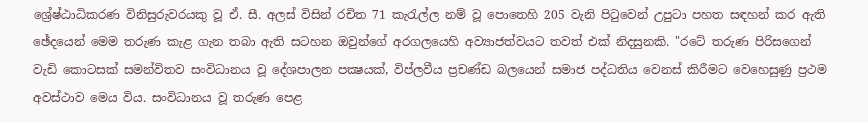ශ්‍රේෂ්ඨාධිකරණ විනිසුරුවරයකු වූ ඒ. සී. අලස්‌ විසින් රචිත 71 කැරැල්ල නම් වූ පොතෙහි 205 වැනි පිටුවෙන් උපුටා පහත සඳහන් කර ඇති ඡේදයෙන් මෙම තරුණ කැළ ගැන තබා ඇති සටහන ඔවුන්ගේ අරගලයෙහි අව්‍යාජත්වයට තවත් එක්‌ නිදසුනකි. "රටේ තරුණ පිරිසගෙන් වැඩි කොටසක්‌ සමන්විතව සංවිධානය වූ දේශපාලන පක්‍ෂයක්‌, විප්ලවීය ප්‍රචණ්‌ඩ බලයෙන් සමාජ පද්ධතිය වෙනස්‌ කිරීමට වෙහෙසුණු ප්‍රථම අවස්‌ථාව මෙය විය. සංවිධානය වූ තරුණ පෙළ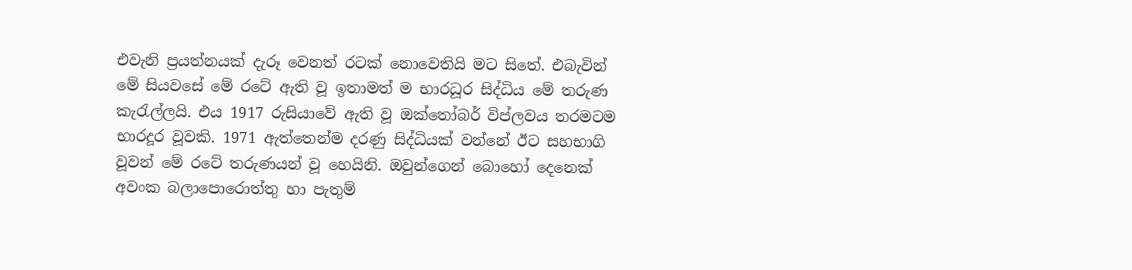එවැනි ප්‍රයත්නයක්‌ දැරූ වෙනත් රටක්‌ නොවෙතියි මට සිතේ. එබැවින් මේ සියවසේ මේ රටේ ඇති වූ ඉතාමත් ම භාරධූර සිද්ධිය මේ තරුණ කැරැල්ලයි. එය 1917 රුසියාවේ ඇති වූ ඔක්‌තෝබර් විප්ලවය තරමටම භාරදූර වූවකි. 1971 ඇත්තෙන්ම දරණු සිද්ධියක්‌ වන්නේ ඊට සහභාගි වූවන් මේ රටේ තරුණයන් වූ හෙයිනි. ඔවුන්ගෙන් බොහෝ දෙනෙක්‌ අවංක බලාපොරොත්තු හා පැතුම්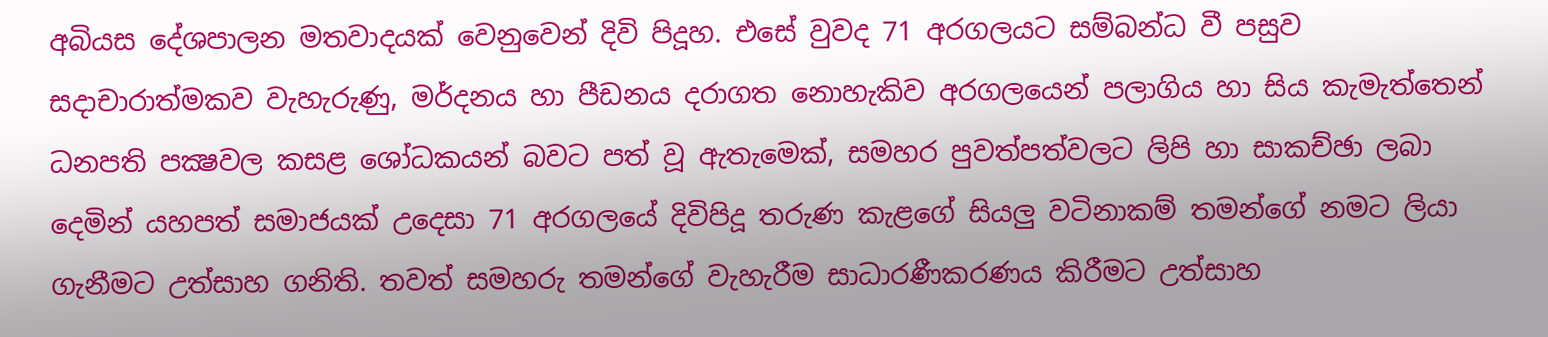අබියස දේශපාලන මතවාදයක්‌ වෙනුවෙන් දිවි පිදූහ. එසේ වුවද 71 අරගලයට සම්බන්ධ වී පසුව සදාචාරාත්මකව වැහැරුණු, මර්දනය හා පීඩනය දරාගත නොහැකිව අරගලයෙන් පලාගිය හා සිය කැමැත්තෙන් ධනපති පක්‍ෂවල කසළ ශෝධකයන් බවට පත් වූ ඇතැමෙක්‌, සමහර පුවත්පත්වලට ලිපි හා සාකච්ඡා ලබා දෙමින් යහපත් සමාජයක්‌ උදෙසා 71 අරගලයේ දිවිපිදූ තරුණ කැළගේ සියලු වටිනාකම් තමන්ගේ නමට ලියා ගැනීමට උත්සාහ ගනිති. තවත් සමහරු තමන්ගේ වැහැරීම සාධාරණීකරණය කිරීමට උත්සාහ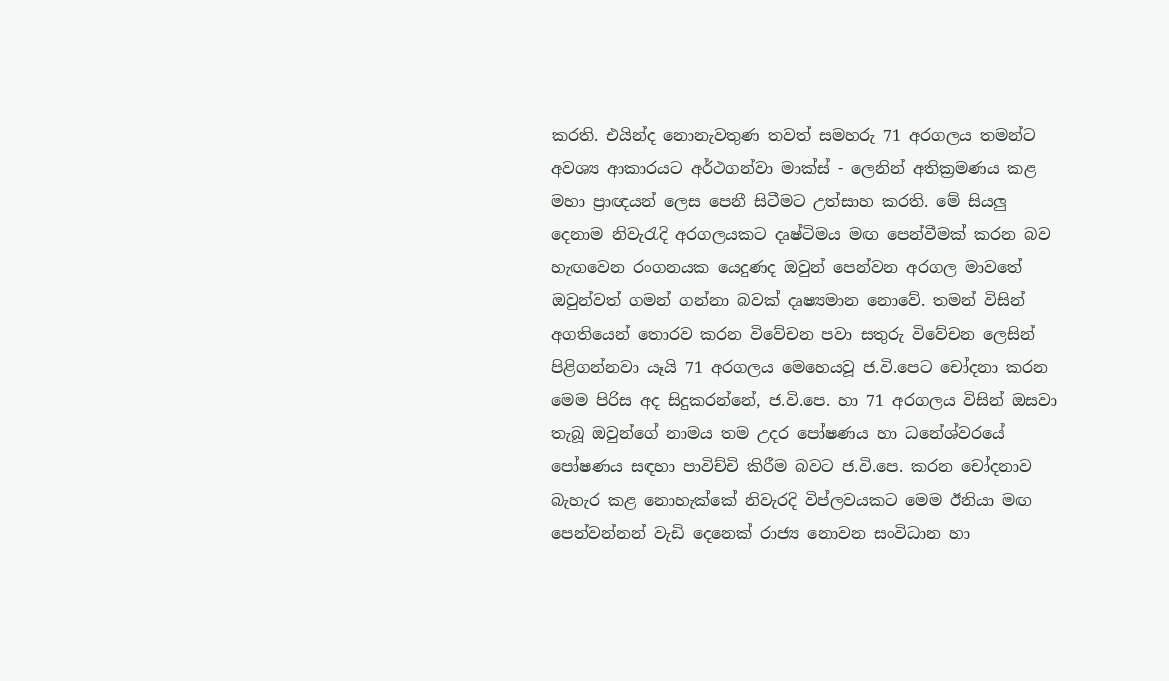කරති. එයින්ද නොනැවතුණ තවත් සමහරු 71 අරගලය තමන්ට අවශ්‍ය ආකාරයට අර්ථගන්වා මාක්‌ස්‌ - ලෙනින් අතික්‍රමණය කළ මහා ප්‍රාඥයන් ලෙස පෙනී සිටීමට උත්සාහ කරති. මේ සියලු දෙනාම නිවැරැදි අරගලයකට දෘෂ්ටිමය මඟ පෙන්වීමක්‌ කරන බව හැඟවෙන රංගනයක යෙදුණද ඔවුන් පෙන්වන අරගල මාවතේ ඔවුන්වත් ගමන් ගන්නා බවක්‌ දෘෂ්‍යමාන නොවේ. තමන් විසින් අගතියෙන් තොරව කරන විවේචන පවා සතුරු විවේචන ලෙසින් පිළිගන්නවා යෑයි 71 අරගලය මෙහෙයවූ ජ.වි.පෙට චෝදනා කරන මෙම පිරිස අද සිදුකරන්නේ, ජ.වි.පෙ. හා 71 අරගලය විසින් ඔසවා තැබූ ඔවුන්ගේ නාමය තම උදර පෝෂණය හා ධනේශ්වරයේ පෝෂණය සඳහා පාවිච්චි කිරීම බවට ජ.වි.පෙ. කරන චෝදනාව බැහැර කළ නොහැක්‌කේ නිවැරදි විප්ලවයකට මෙම ඊනියා මඟ පෙන්වන්නන් වැඩි දෙනෙක්‌ රාජ්‍ය නොවන සංවිධාන හා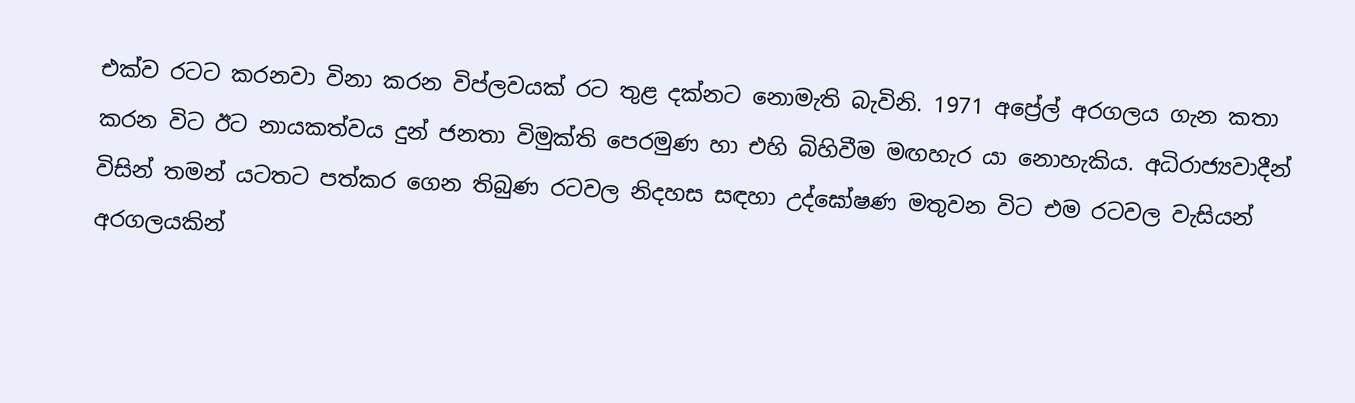එක්‌ව රටට කරනවා විනා කරන විප්ලවයක්‌ රට තුළ දක්‌නට නොමැති බැවිනි. 1971 අප්‍රේල් අරගලය ගැන කතා කරන විට ඊට නායකත්වය දුන් ජනතා විමුක්‌ති පෙරමුණ හා එහි බිහිවීම මඟහැර යා නොහැකිය. අධිරාජ්‍යවාදීන් විසින් තමන් යටතට පත්කර ගෙන තිබුණ රටවල නිදහස සඳහා උද්ඝෝෂණ මතුවන විට එම රටවල වැසියන් අරගලයකින්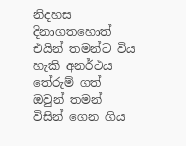නිදහස දිනාගතහොත් එයින් තමන්ට විය හැකි අනර්ථය තේරුම් ගත් ඔවුන් තමන් විසින් ගෙන ගිය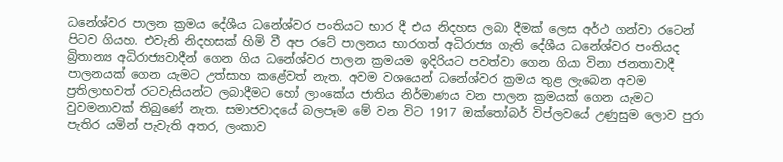ධනේශ්වර පාලන ක්‍රමය දේශීය ධනේශ්වර පංතියට භාර දී එය නිදහස ලබා දීමක්‌ ලෙස අර්ථ ගන්වා රටෙන් පිටව ගියහ. එවැනි නිදහසක්‌ හිමි වී අප රටේ පාලනය භාරගත් අධිරාජ්‍ය ගැති දේශීය ධනේශ්වර පංතියද බ්‍රිතාන්‍ය අධිරාජ්‍යවාදීන් ගෙන ගිය ධනේශ්වර පාලන ක්‍රමයම ඉදිරියට පවත්වා ගෙන ගියා විනා ජනතාවාදී පාලනයක්‌ ගෙන යැමට උත්සාහ කළේවත් නැත. අවම වශයෙන් ධනේශ්වර ක්‍රමය තුළ ලැබෙන අවම ප්‍රතිලාභවත් රටවැසියන්ට ලබාදීමට හෝ ලාංකේය ජාතිය නිර්මාණය වන පාලන ක්‍රමයක්‌ ගෙන යැමට වුවමනාවක්‌ තිබුණේ නැත. සමාජවාදයේ බලපෑම මේ වන විට 1917 ඔක්‌තෝබර් විප්ලවයේ උණුසුම ලොව පුරා පැතිර යමින් පැවැති අතර, ලංකාව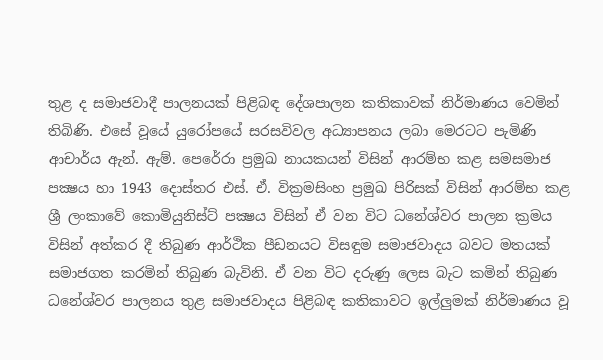තුළ ද සමාජවාදී පාලනයක්‌ පිළිබඳ දේශපාලන කතිකාවක්‌ නිර්මාණය වෙමින් තිබිණි. එසේ වූයේ යුරෝපයේ සරසවිවල අධ්‍යාපනය ලබා මෙරටට පැමිණි ආචාර්ය ඇන්. ඇම්. පෙරේරා ප්‍රමුඛ නායකයන් විසින් ආරම්භ කළ සමසමාජ පක්‍ෂය හා 1943 දොස්‌තර එස්‌. ඒ. වික්‍රමසිංහ ප්‍රමුඛ පිරිසක්‌ විසින් ආරම්භ කළ ශ්‍රී ලංකාවේ කොමියුනිස්‌ට්‌ පක්‍ෂය විසින් ඒ වන විට ධනේශ්වර පාලන ක්‍රමය විසින් අත්කර දී තිබුණ ආර්ථික පීඩනයට විසඳුම සමාජවාදය බවට මතයක්‌ සමාජගත කරමින් තිබුණ බැවිනි. ඒ වන විට දරුණු ලෙස බැට කමින් තිබුණ ධනේශ්වර පාලනය තුළ සමාජවාදය පිළිබඳ කතිකාවට ඉල්ලුමක්‌ නිර්මාණය වූ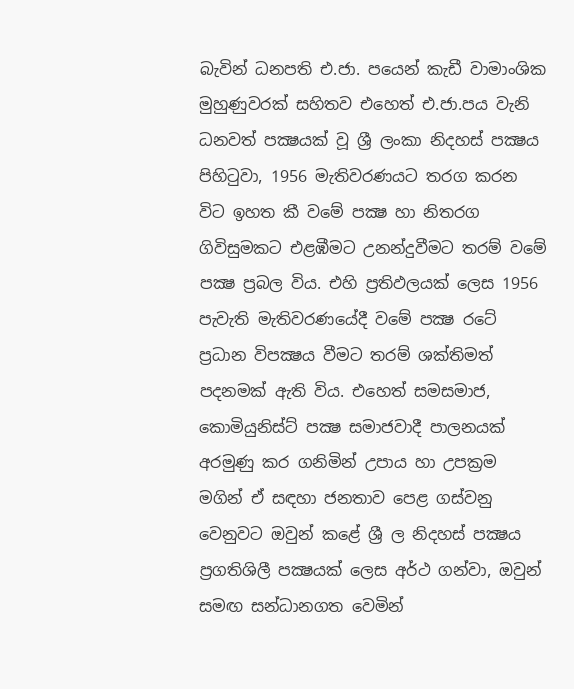බැවින් ධනපති එ.ජා. පයෙන් කැඩී වාමාංශික මුහුණුවරක්‌ සහිතව එහෙත් එ.ජා.පය වැනි ධනවත් පක්‍ෂයක්‌ වූ ශ්‍රී ලංකා නිදහස්‌ පක්‍ෂය පිහිටුවා, 1956 මැතිවරණයට තරග කරන විට ඉහත කී වමේ පක්‍ෂ හා නිතරග ගිවිසුමකට එළඹීමට උනන්දුවීමට තරම් වමේ පක්‍ෂ ප්‍රබල විය. එහි ප්‍රතිඵලයක්‌ ලෙස 1956 පැවැති මැතිවරණයේදී වමේ පක්‍ෂ රටේ ප්‍රධාන විපක්‍ෂය වීමට තරම් ශක්‌තිමත් පදනමක්‌ ඇති විය. එහෙත් සමසමාජ, කොමියුනිස්‌ට්‌ පක්‍ෂ සමාජවාදී පාලනයක්‌ අරමුණු කර ගනිමින් උපාය හා උපක්‍රම මගින් ඒ සඳහා ජනතාව පෙළ ගස්‌වනු වෙනුවට ඔවුන් කළේ ශ්‍රී ල නිදහස්‌ පක්‍ෂය ප්‍රගතිශිලී පක්‍ෂයක්‌ ලෙස අර්ථ ගන්වා, ඔවුන් සමඟ සන්ධානගත වෙමින්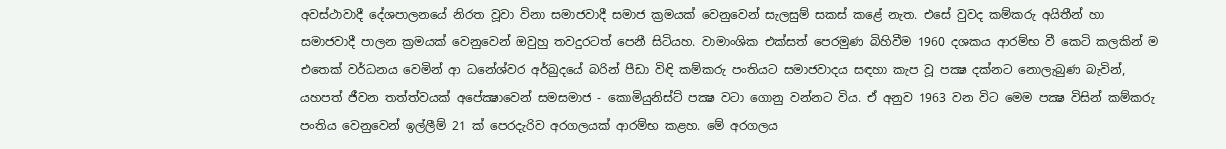අවස්‌ථාවාදී දේශපාලනයේ නිරත වූවා විනා සමාජවාදී සමාජ ක්‍රමයක්‌ වෙනුවෙන් සැලසුම් සකස්‌ කළේ නැත. එසේ වුවද කම්කරු අයිතීන් හා සමාජවාදී පාලන ක්‍රමයක්‌ වෙනුවෙන් ඔවුහු තවදුරටත් පෙනී සිටියහ. වාමාංශික එක්‌සත් පෙරමුණ බිහිවීම 1960 දශකය ආරම්භ වී කෙටි කලකින් ම එතෙක්‌ වර්ධනය වෙමින් ආ ධනේශ්වර අර්බුදයේ බරින් පීඩා විඳි කම්කරු පංතියට සමාජවාදය සඳහා කැප වූ පක්‍ෂ දක්‌නට නොලැබුණ බැවින්, යහපත් ජීවන තත්ත්වයක්‌ අපේක්‍ෂාවෙන් සමසමාජ - කොමියුනිස්‌ට්‌ පක්‍ෂ වටා ගොනු වන්නට විය. ඒ අනුව 1963 වන විට මෙම පක්‍ෂ විසින් කම්කරු පංතිය වෙනුවෙන් ඉල්ලීම් 21 ක්‌ පෙරදැරිව අරගලයක්‌ ආරම්භ කළහ. මේ අරගලය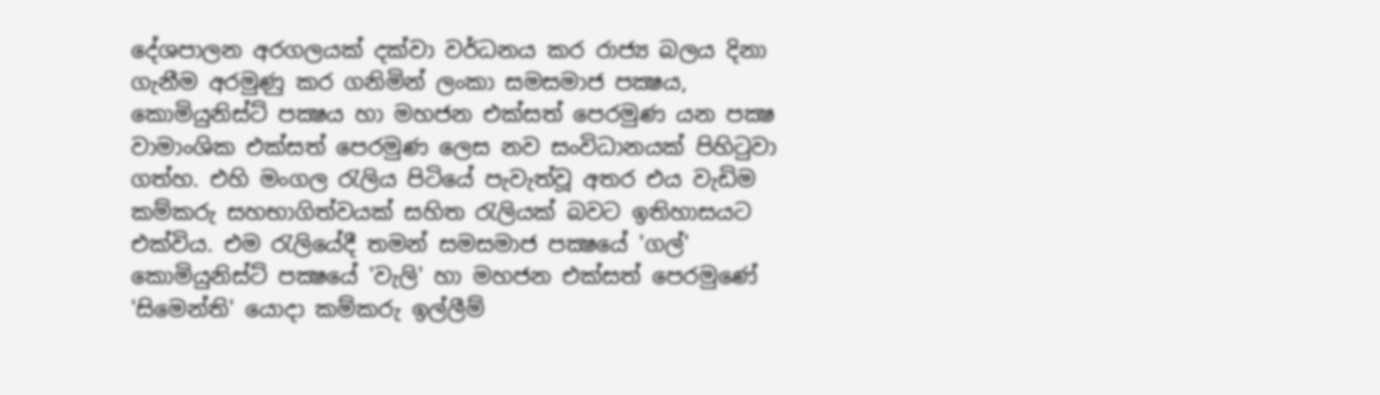දේශපාලන අරගලයක්‌ දක්‌වා වර්ධනය කර රාජ්‍ය බලය දිනා ගැනීම අරමුණු කර ගනිමින් ලංකා සමසමාජ පක්‍ෂය, කොමියුනිස්‌ට්‌ පක්‍ෂය හා මහජන එක්‌සත් පෙරමුණ යන පක්‍ෂ වාමාංශික එක්‌සත් පෙරමුණ ලෙස නව සංවිධානයක්‌ පිහිටුවා ගත්හ. එහි මංගල රැලිය පිටියේ පැවැත්වූ අතර එය වැඩිම කම්කරු සහභාගිත්වයක්‌ සහිත රැලියක්‌ බවට ඉතිහාසයට එක්‌විය. එම රැලියේදී තමන් සමසමාජ පක්‍ෂයේ 'ගල්' කොමියුනිස්‌ට්‌ පක්‍ෂයේ 'වැලි' හා මහජන එක්‌සත් පෙරමුණේ 'සිමෙන්ති' යොදා කම්කරු ඉල්ලීම්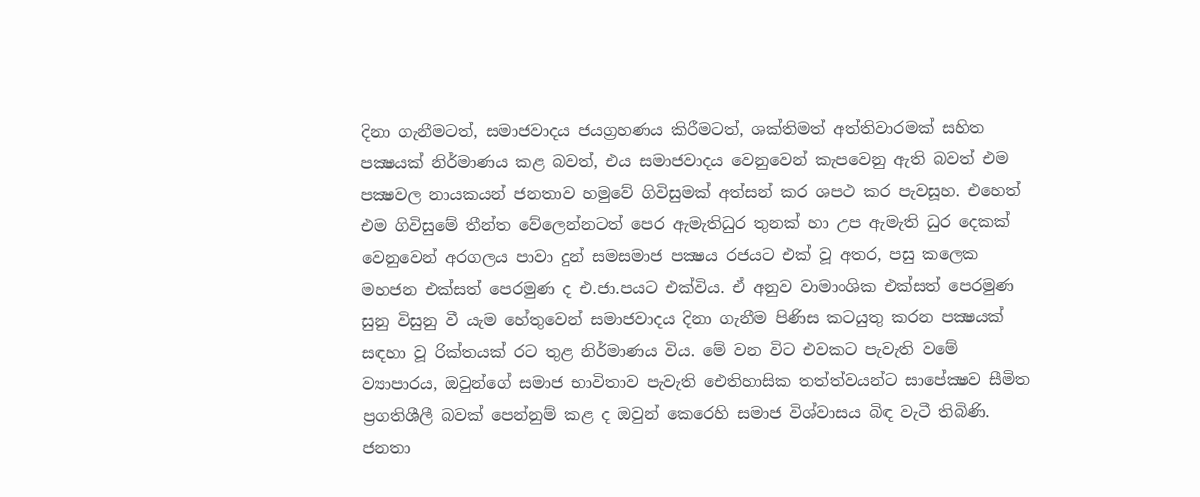දිනා ගැනීමටත්, සමාජවාදය ජයග්‍රහණය කිරීමටත්, ශක්‌තිමත් අත්තිවාරමක්‌ සහිත පක්‍ෂයක්‌ නිර්මාණය කළ බවත්, එය සමාජවාදය වෙනුවෙන් කැපවෙනු ඇති බවත් එම පක්‍ෂවල නායකයන් ජනතාව හමුවේ ගිවිසුමක්‌ අත්සන් කර ශපථ කර පැවසූහ. එහෙත් එම ගිවිසුමේ තීන්ත වේලෙන්නටත් පෙර ඇමැතිධුර තුනක්‌ හා උප ඇමැති ධුර දෙකක්‌ වෙනුවෙන් අරගලය පාවා දුන් සමසමාජ පක්‍ෂය රජයට එක්‌ වූ අතර, පසු කලෙක මහජන එක්‌සත් පෙරමුණ ද එ.ජා.පයට එක්‌විය. ඒ අනුව වාමාංශික එක්‌සත් පෙරමුණ සුනු විසුනු වී යැම හේතුවෙන් සමාජවාදය දිනා ගැනීම පිණිස කටයුතු කරන පක්‍ෂයක්‌ සඳහා වූ රික්‌තයක්‌ රට තුළ නිර්මාණය විය. මේ වන විට එවකට පැවැති වමේ ව්‍යාපාරය, ඔවුන්ගේ සමාජ භාවිතාව පැවැති ඓතිහාසික තත්ත්වයන්ට සාපේක්‍ෂව සීමිත ප්‍රගතිශීලී බවක්‌ පෙන්නුම් කළ ද ඔවුන් කෙරෙහි සමාජ විශ්වාසය බිඳ වැටී තිබිණි. ජනතා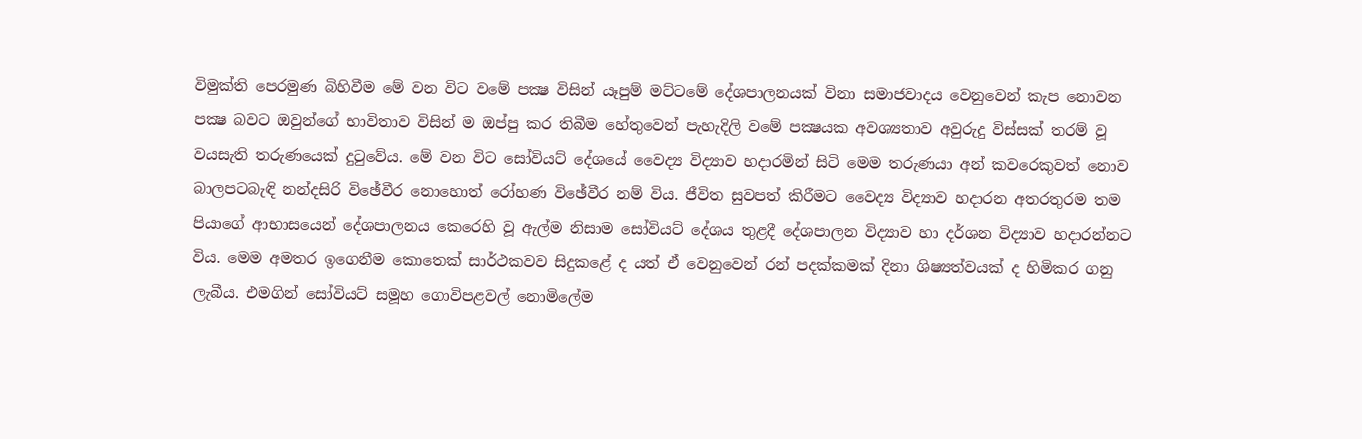විමුක්‌ති පෙරමුණ බිහිවීම මේ වන විට වමේ පක්‍ෂ විසින් යෑපුම් මට්‌ටමේ දේශපාලනයක්‌ විනා සමාජවාදය වෙනුවෙන් කැප නොවන පක්‍ෂ බවට ඔවුන්ගේ භාවිතාව විසින් ම ඔප්පු කර තිබීම හේතුවෙන් පැහැදිලි වමේ පක්‍ෂයක අවශ්‍යතාව අවුරුදු විස්‌සක්‌ තරම් වූ වයසැති තරුණයෙක්‌ දුටුවේය. මේ වන විට සෝවියට්‌ දේශයේ වෛද්‍ය විද්‍යාව හදාරමින් සිටි මෙම තරුණයා අන් කවරෙකුවත් නොව බාලපටබැඳි නන්දසිරි විඡේවීර නොහොත් රෝහණ විඡේවීර නම් විය. ජීවිත සුවපත් කිරීමට වෛද්‍ය විද්‍යාව හදාරන අතරතුරම තම පියාගේ ආභාසයෙන් දේශපාලනය කෙරෙහි වූ ඇල්ම නිසාම සෝවියට්‌ දේශය තුළදී දේශපාලන විද්‍යාව හා දර්ශන විද්‍යාව හදාරන්නට විය. මෙම අමතර ඉගෙනීම කොතෙක්‌ සාර්ථකවව සිදුකළේ ද යත් ඒ වෙනුවෙන් රන් පදක්‌කමක්‌ දිනා ශිෂ්‍යත්වයක්‌ ද හිමිකර ගනු ලැබීය. එමගින් සෝවියට්‌ සමූහ ගොවිපළවල් නොමිලේම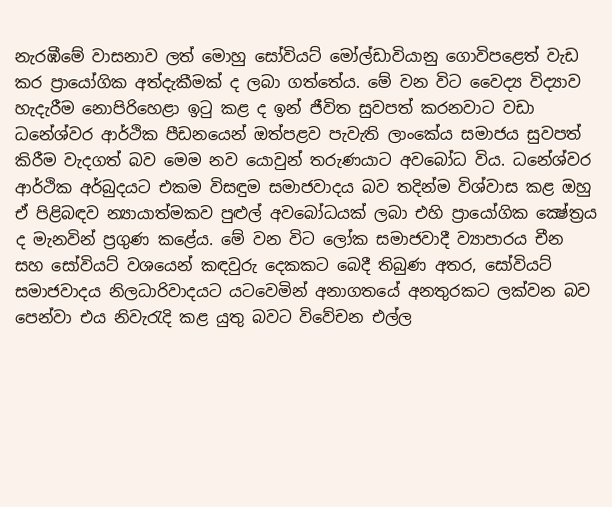නැරඹීමේ වාසනාව ලත් මොහු සෝවියට්‌ මෝල්ඩාවියානු ගොවිපළෙත් වැඩ කර ප්‍රායෝගික අත්දැකීමක්‌ ද ලබා ගත්තේය. මේ වන විට වෛද්‍ය විද්‍යාව හැදැරීම නොපිරිහෙළා ඉටු කළ ද ඉන් ජීවිත සුවපත් කරනවාට වඩා ධනේශ්වර ආර්ථික පීඩනයෙන් ඔත්පළව පැවැති ලාංකේය සමාජය සුවපත් කිරීම වැදගත් බව මෙම නව යොවුන් තරුණයාට අවබෝධ විය. ධනේශ්වර ආර්ථික අර්බුදයට එකම විසඳුම සමාජවාදය බව තදින්ම විශ්වාස කළ ඔහු ඒ පිළිබඳව න්‍යායාත්මකව පුළුල් අවබෝධයක්‌ ලබා එහි ප්‍රායෝගික ක්‍ෂේත්‍රය ද මැනවින් ප්‍රගුණ කළේය. මේ වන විට ලෝක සමාජවාදී ව්‍යාපාරය චීන සහ සෝවියට්‌ වශයෙන් කඳවුරු දෙකකට බෙදී තිබුණ අතර, සෝවියට්‌ සමාජවාදය නිලධාරිවාදයට යටවෙමින් අනාගතයේ අනතුරකට ලක්‌වන බව පෙන්වා එය නිවැරැදි කළ යුතු බවට විවේචන එල්ල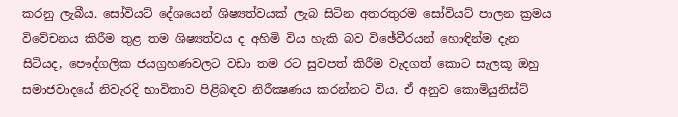කරනු ලැබීය. සෝවියට්‌ දේශයෙන් ශිෂ්‍යත්වයක්‌ ලැබ සිටින අතරතුරම සෝවියට්‌ පාලන ක්‍රමය විවේචනය කිරීම තුළ තම ශිෂ්‍යත්වය ද අහිමි විය හැකි බව විඡේවීරයන් හොඳින්ම දැන සිටියද, පෞද්ගලික ජයග්‍රහණවලට වඩා තම රට සුවපත් කිරීම වැදගත් කොට සැලකූ ඔහු සමාජවාදයේ නිවැරදි භාවිතාව පිළිබඳව නිරීක්‍ෂණය කරන්නට විය. ඒ අනුව කොමියුනිස්‌ට්‌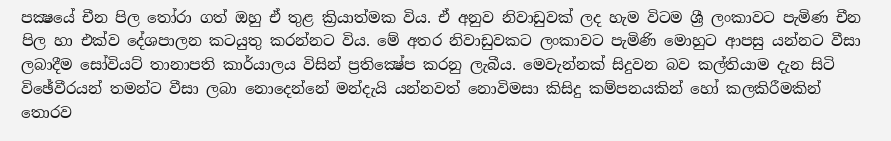පක්‍ෂයේ චීන පිල තෝරා ගත් ඔහු ඒ තුළ ක්‍රියාත්මක විය. ඒ අනුව නිවාඩුවක්‌ ලද හැම විටම ශ්‍රී ලංකාවට පැමිණ චීන පිල හා එක්‌ව දේශපාලන කටයුතු කරන්නට විය. මේ අතර නිවාඩුවකට ලංකාවට පැමිණි මොහුට ආපසු යන්නට වීසා ලබාදීම සෝවියට්‌ තානාපති කාර්යාලය විසින් ප්‍රතික්‍ෂේප කරනු ලැබීය. මෙවැන්නක්‌ සිදුවන බව කල්තියාම දැන සිටි විඡේවීරයන් තමන්ට වීසා ලබා නොදෙන්නේ මන්දැයි යන්නවත් නොවිමසා කිසිදු කම්පනයකින් හෝ කලකිරීමකින් තොරව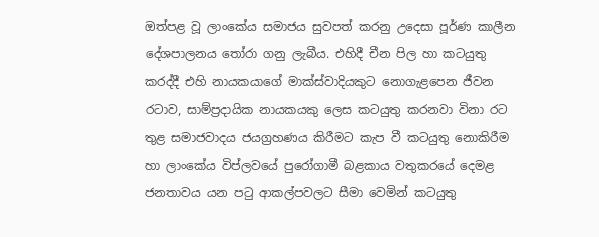ඔත්පළ වූ ලාංකේය සමාජය සුවපත් කරනු උදෙසා පූර්ණ කාලීන දේශපාලනය තෝරා ගනු ලැබීය. එහිදී චීන පිල හා කටයුතු කරද්දී එහි නායකයාගේ මාක්‌ස්‌වාදියකුට නොගැළපෙන ජීවන රටාව, සාම්ප්‍රදායික නායකයකු ලෙස කටයුතු කරනවා විනා රට තුළ සමාජවාදය ජයග්‍රහණය කිරීමට කැප වී කටයුතු නොකිරීම හා ලාංකේය විප්ලවයේ පුරෝගාමී බළකාය වතුකරයේ දෙමළ ජනතාවය යන පටු ආකල්පවලට සීමා වෙමින් කටයුතු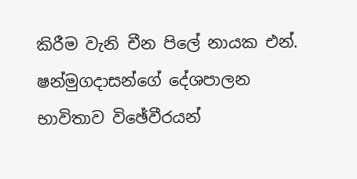කිරීම වැනි චීන පිලේ නායක එන්. ෂන්මුගදාසන්ගේ දේශපාලන භාවිතාව විඡේවීරයන්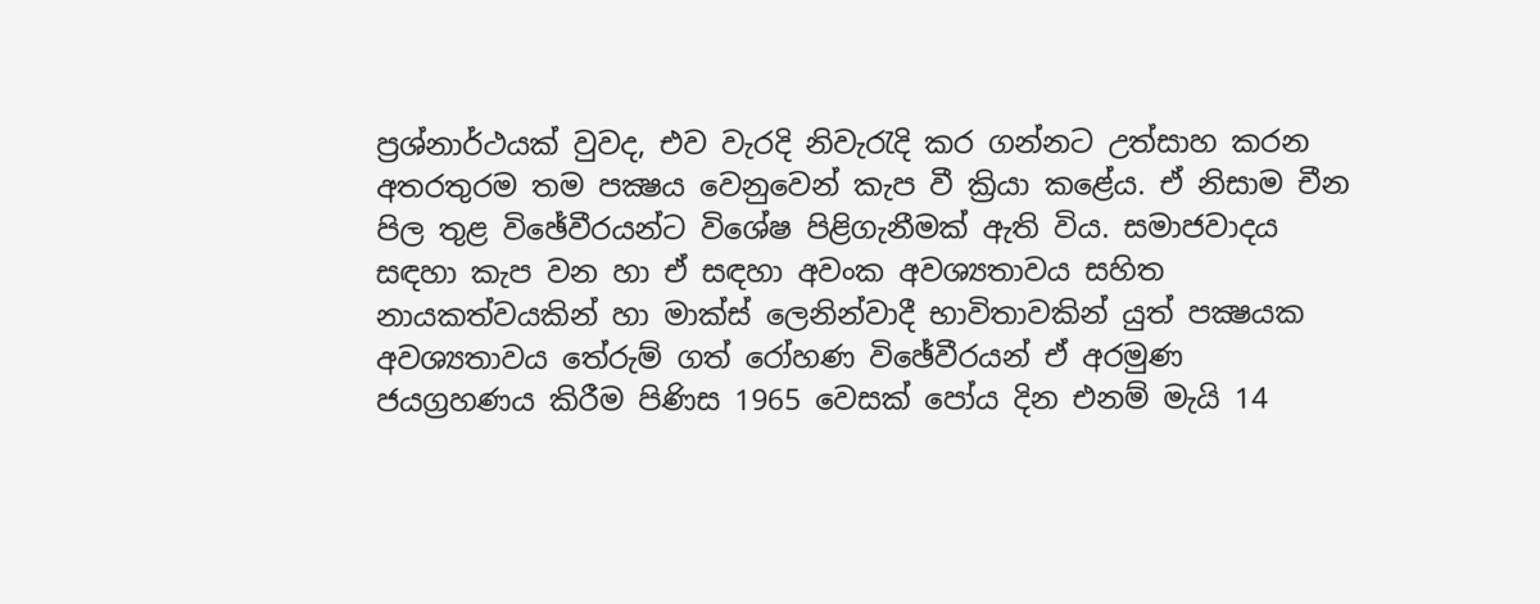ප්‍රශ්නාර්ථයක්‌ වුවද, එව වැරදි නිවැරැදි කර ගන්නට උත්සාහ කරන අතරතුරම තම පක්‍ෂය වෙනුවෙන් කැප වී ක්‍රියා කළේය. ඒ නිසාම චීන පිල තුළ විඡේවීරයන්ට විශේෂ පිළිගැනීමක්‌ ඇති විය. සමාජවාදය සඳහා කැප වන හා ඒ සඳහා අවංක අවශ්‍යතාවය සහිත නායකත්වයකින් හා මාක්‌ස්‌ ලෙනින්වාදී භාවිතාවකින් යුත් පක්‍ෂයක අවශ්‍යතාවය තේරුම් ගත් රෝහණ විඡේවීරයන් ඒ අරමුණ ජයග්‍රහණය කිරීම පිණිස 1965 වෙසක්‌ පෝය දින එනම් මැයි 14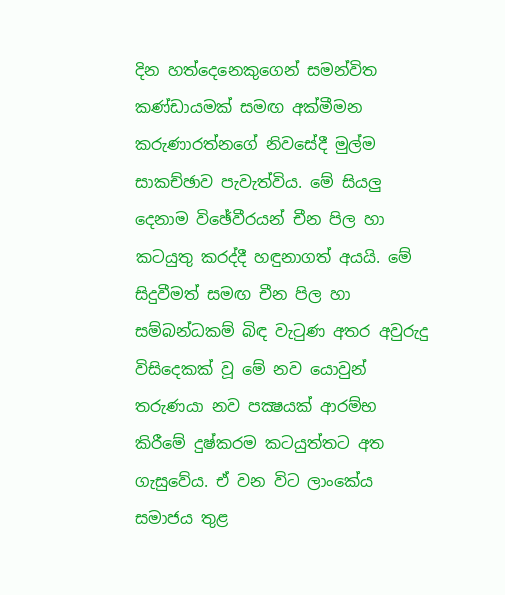දින හත්දෙනෙකුගෙන් සමන්විත කණ්‌ඩායමක්‌ සමඟ අක්‌මීමන කරුණාරත්නගේ නිවසේදී මුල්ම සාකච්ඡාව පැවැත්විය. මේ සියලු දෙනාම විඡේවීරයන් චීන පිල හා කටයුතු කරද්දී හඳුනාගත් අයයි. මේ සිදුවීමත් සමඟ චීන පිල හා සම්බන්ධකම් බිඳ වැටුණ අතර අවුරුදු විසිදෙකක්‌ වූ මේ නව යොවුන් තරුණයා නව පක්‍ෂයක්‌ ආරම්භ කිරීමේ දුෂ්කරම කටයුත්තට අත ගැසුවේය. ඒ වන විට ලාංකේය සමාජය තුළ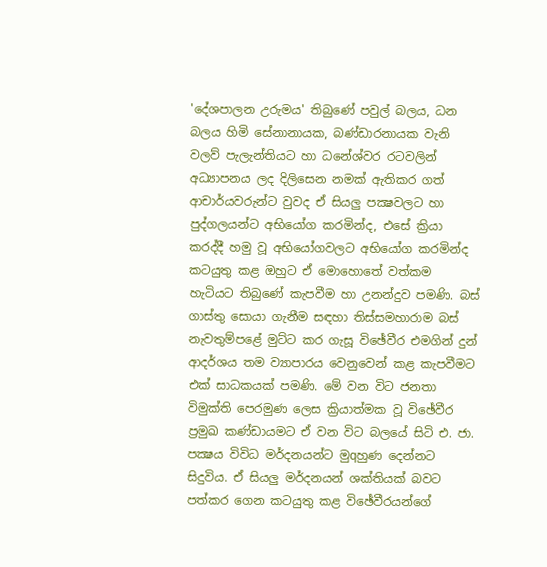'දේශපාලන උරුමය' තිබුණේ පවුල් බලය, ධන බලය හිමි සේනානායක, බණ්‌ඩාරනායක වැනි වලව් පැලැන්තියට හා ධනේශ්වර රටවලින් අධ්‍යාපනය ලද දිලිසෙන නමක්‌ ඇතිකර ගත් ආචාර්යවරුන්ට වුවද ඒ සියලු පක්‍ෂවලට හා පුද්ගලයන්ට අභියෝග කරමින්ද, එසේ ක්‍රියා කරද්දී හමු වූ අභියෝගවලට අභියෝග කරමින්ද කටයුතු කළ ඔහුට ඒ මොහොතේ වත්කම හැටියට තිබුණේ කැපවීම හා උනන්දුව පමණි. බස්‌ ගාස්‌තු සොයා ගැනීම සඳහා තිස්‌සමහාරාම බස්‌ නැවතුම්පළේ මුට්‌ට කර ගැසූ විඡේවීර එමගින් දුන් ආදර්ශය තම ව්‍යාපාරය වෙනුවෙන් කළ කැපවීමට එක්‌ සාධකයක්‌ පමණි. මේ වන විට ජනතා විමුක්‌ති පෙරමුණ ලෙස ක්‍රියාත්මක වූ විඡේවීර ප්‍රමුඛ කණ්‌ඩායමට ඒ වන විට බලයේ සිටි එ. ජා. පක්‍ෂය විවිධ මර්දනයන්ට මුqහුණ දෙන්නට සිදුවිය. ඒ සියලු මර්දනයන් ශක්‌තියක්‌ බවට පත්කර ගෙන කටයුතු කළ විඡේවීරයන්ගේ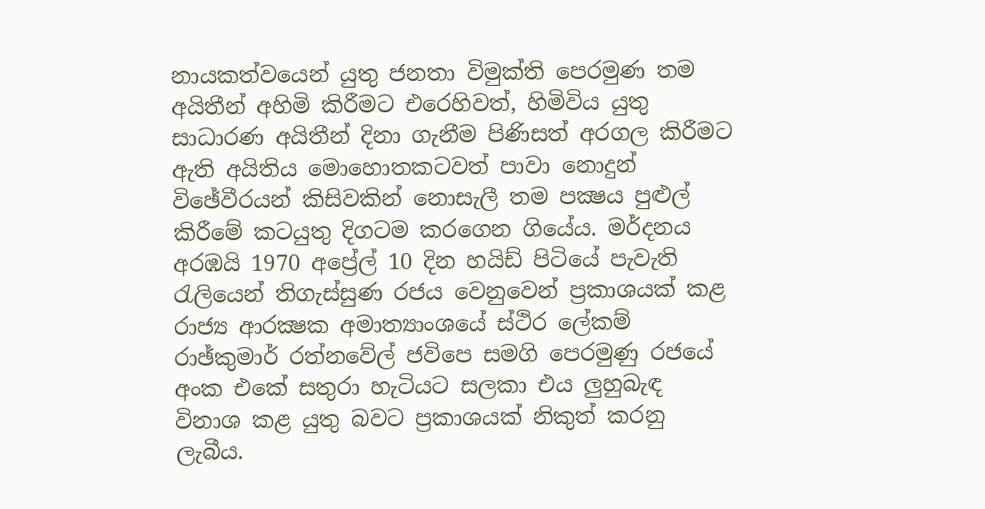නායකත්වයෙන් යුතු ජනතා විමුක්‌ති පෙරමුණ තම අයිතීන් අහිමි කිරීමට එරෙහිවත්, හිමිවිය යුතු සාධාරණ අයිතීන් දිනා ගැනීම පිණිසත් අරගල කිරීමට ඇති අයිතිය මොහොතකටවත් පාවා නොදුන් විඡේවීරයන් කිසිවකින් නොසැලී තම පක්‍ෂය පුළුල් කිරීමේ කටයුතු දිගටම කරගෙන ගියේය. මර්දනය අරඹයි 1970 අප්‍රේල් 10 දින හයිඩ් පිටියේ පැවැති රැලියෙන් තිගැස්‌සුණ රජය වෙනුවෙන් ප්‍රකාශයක්‌ කළ රාජ්‍ය ආරක්‍ෂක අමාත්‍යාංශයේ ස්‌ථිර ලේකම් රාඡ්කුමාර් රත්නවේල් ජවිපෙ සමගි පෙරමුණු රජයේ අංක එකේ සතුරා හැටියට සලකා එය ලුහුබැඳ විනාශ කළ යුතු බවට ප්‍රකාශයක්‌ නිකුත් කරනු ලැබීය.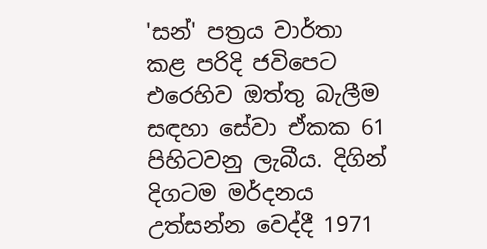'සන්' පත්‍රය වාර්තා කළ පරිදි ජවිපෙට එරෙහිව ඔත්තු බැලීම සඳහා සේවා ඒකක 61 පිහිටවනු ලැබීය. දිගින් දිගටම මර්දනය උත්සන්න වෙද්දී 1971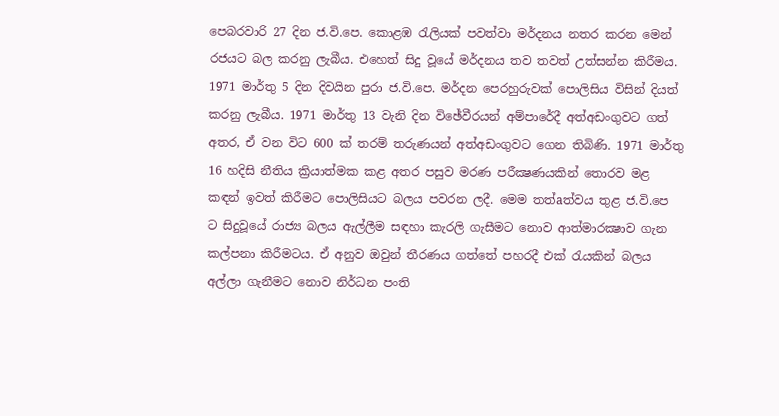පෙබරවාරි 27 දින ජ.වි.පෙ. කොළඹ රැලියක්‌ පවත්වා මර්දනය නතර කරන මෙන් රජයට බල කරනු ලැබීය. එහෙත් සිදු වූයේ මර්දනය තව තවත් උත්සන්න කිරීමය. 1971 මාර්තු 5 දින දිවයින පුරා ජ.වි.පෙ. මර්දන පෙරහුරුවක්‌ පොලිසිය විසින් දියත් කරනු ලැබීය. 1971 මාර්තු 13 වැනි දින විඡේවීරයන් අම්පාරේදී අත්අඩංගුවට ගත් අතර, ඒ වන විට 600 ක්‌ තරම් තරුණයන් අත්අඩංගුවට ගෙන තිබිණි. 1971 මාර්තු 16 හදිසි නීතිය ක්‍රියාත්මක කළ අතර පසුව මරණ පරීක්‍ෂණයකින් තොරව මළ කඳන් ඉවත් කිරීමට පොලිසියට බලය පවරන ලදී. මෙම තත්aත්වය තුළ ජ.වි.පෙ ට සිදුවූයේ රාජ්‍ය බලය ඇල්ලීම සඳහා කැරලි ගැසීමට නොව ආත්මාරක්‍ෂාව ගැන කල්පනා කිරීමටය. ඒ අනුව ඔවුන් තීරණය ගත්තේ පහරදී එක්‌ රැයකින් බලය අල්ලා ගැනීමට නොව නිර්ධන පංති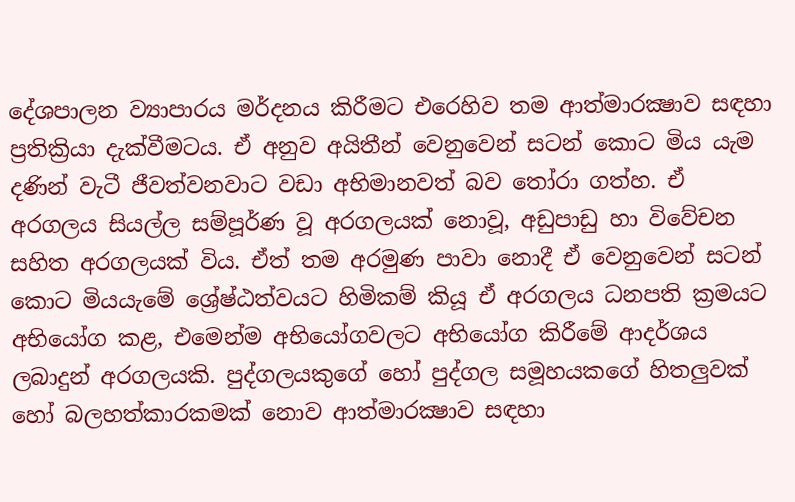දේශපාලන ව්‍යාපාරය මර්දනය කිරීමට එරෙහිව තම ආත්මාරක්‍ෂාව සඳහා ප්‍රතික්‍රියා දැක්‌වීමටය. ඒ අනුව අයිතීන් වෙනුවෙන් සටන් කොට මිය යැම දණින් වැටී ජීවත්වනවාට වඩා අභිමානවත් බව තෝරා ගත්හ. ඒ අරගලය සියල්ල සම්පූර්ණ වූ අරගලයක්‌ නොවූ, අඩුපාඩු හා විවේචන සහිත අරගලයක්‌ විය. ඒත් තම අරමුණ පාවා නොදී ඒ වෙනුවෙන් සටන් කොට මියයැමේ ශ්‍රේෂ්ඨත්වයට හිමිකම් කියූ ඒ අරගලය ධනපති ක්‍රමයට අභියෝග කළ, එමෙන්ම අභියෝගවලට අභියෝග කිරීමේ ආදර්ශය ලබාදුන් අරගලයකි. පුද්ගලයකුගේ හෝ පුද්ගල සමූහයකගේ හිතලුවක්‌ හෝ බලහත්කාරකමක්‌ නොව ආත්මාරක්‍ෂාව සඳහා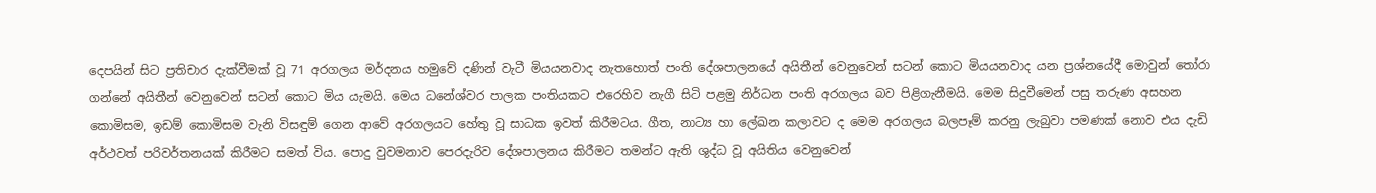දෙපයින් සිට ප්‍රතිචාර දැක්‌වීමක්‌ වූ 71 අරගලය මර්දනය හමුවේ දණින් වැටී මියයනවාද නැතහොත් පංති දේශපාලනයේ අයිතීන් වෙනුවෙන් සටන් කොට මියයනවාද යන ප්‍රශ්නයේදී මොවුන් තෝරා ගන්නේ අයිතීන් වෙනුවෙන් සටන් කොට මිය යැමයි. මෙය ධනේශ්වර පාලක පංතියකට එරෙහිව නැගී සිටි පළමු නිර්ධන පංති අරගලය බව පිළිගැනීමයි. මෙම සිදුවීමෙන් පසු තරුණ අසහන කොමිසම, ඉඩම් කොමිසම වැනි විසඳුම් ගෙන ආවේ අරගලයට හේතු වූ සාධක ඉවත් කිරීමටය. ගීත, නාට්‍ය හා ලේඛන කලාවට ද මෙම අරගලය බලපෑම් කරනු ලැබුවා පමණක්‌ නොව එය දැඩි අර්ථවත් පරිවර්තනයක්‌ කිරීමට සමත් විය. පොදු වුවමනාව පෙරදැරිව දේශපාලනය කිරීමට තමන්ට ඇති ශුද්ධ වූ අයිතිය වෙනුවෙන්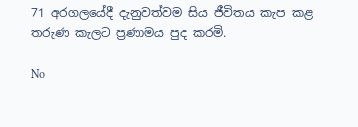71 අරගලයේදී දැනුවත්වම සිය ජීවිතය කැප කළ තරුණ කැලට ප්‍රණාමය පුද කරමි.

No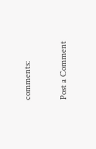comments:

Post a Comment